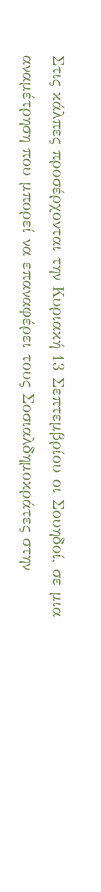Στις κάλπες προσέρχονται την Κυριακή 13 Σεπτεμβρίου οι Σουηδοί, σε μια αναμέτρηση που μπορεί να επαναφέρει τους Σοσιαλδημοκράτες στην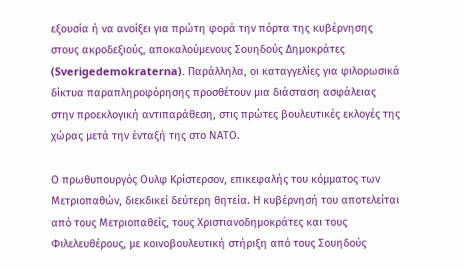εξουσία ή να ανοίξει για πρώτη φορά την πόρτα της κυβέρνησης στους ακροδεξιούς, αποκαλούμενους Σουηδούς Δημοκράτες (Sverigedemokraterna). Παράλληλα, οι καταγγελίες για φιλορωσικά δίκτυα παραπληροφόρησης προσθέτουν μια διάσταση ασφάλειας στην προεκλογική αντιπαράθεση, στις πρώτες βουλευτικές εκλογές της χώρας μετά την ένταξή της στο ΝΑΤΟ.

Ο πρωθυπουργός Ουλφ Κρίστερσον, επικεφαλής του κόμματος των Μετριοπαθών, διεκδικεί δεύτερη θητεία. Η κυβέρνησή του αποτελείται από τους Μετριοπαθείς, τους Χριστιανοδημοκράτες και τους Φιλελευθέρους, με κοινοβουλευτική στήριξη από τους Σουηδούς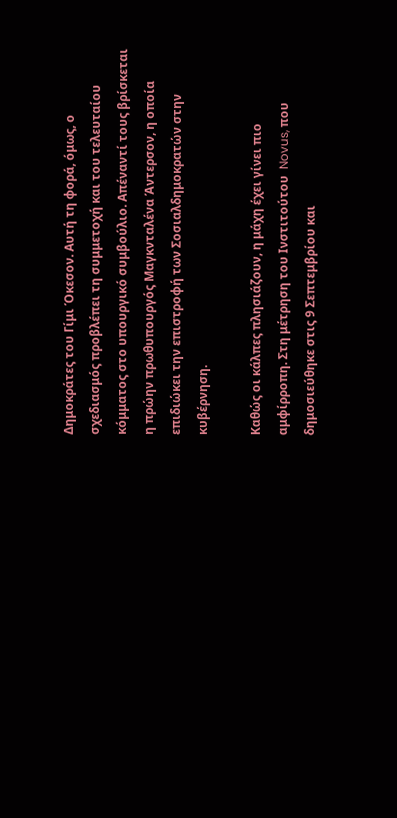Δημοκράτες του Γίμι Όκεσον. Αυτή τη φορά, όμως, ο σχεδιασμός προβλέπει τη συμμετοχή και του τελευταίου κόμματος στο υπουργικό συμβούλιο. Απέναντί τους βρίσκεται η πρώην πρωθυπουργός Μαγκνταλένα Άντερσον, η οποία επιδιώκει την επιστροφή των Σοσιαλδημοκρατών στην κυβέρνηση.

Καθώς οι κάλπες πλησιάζουν, η μάχη έχει γίνει πιο αμφίρροπη. Στη μέτρηση του Ινστιτούτου  Novus, που δημοσιεύθηκε στις 9 Σεπτεμβρίου και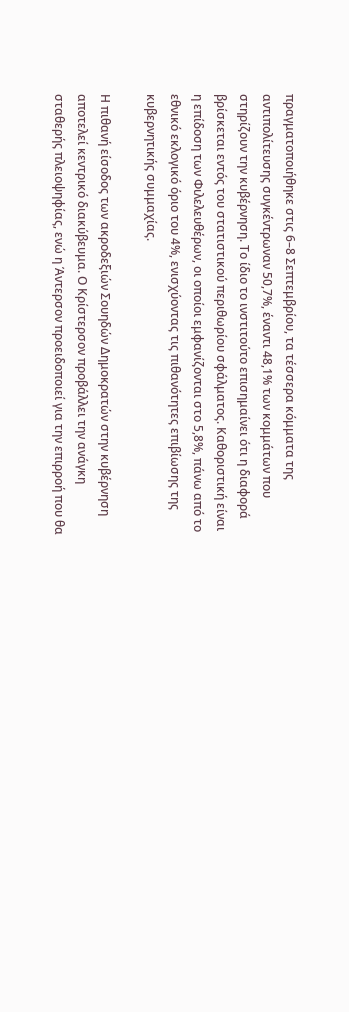πραγματοποιήθηκε στις 6–8 Σεπτεμβρίου, τα τέσσερα κόμματα της αντιπολίτευσης συγκέντρωναν 50,7%, έναντι 48,1% των κομμάτων που στηρίζουν την κυβέρνηση. Το ίδιο το ινστιτούτο επισημαίνει ότι η διαφορά βρίσκεται εντός του στατιστικού περιθωρίου σφάλματος. Καθοριστική είναι η επίδοση των Φιλελευθέρων, οι οποίοι εμφανίζονται στο 5,8%, πάνω από το εθνικό εκλογικό όριο του 4%, ενισχύοντας τις πιθανότητες επιβίωσης της κυβερνητικής συμμαχίας.

Η πιθανή είσοδος των ακροδεξιών Σουηδών Δημοκρατών στην κυβέρνηση αποτελεί κεντρικό διακύβευμα. Ο Κρίστερσον προβάλλει την ανάγκη σταθερής πλειοψηφίας, ενώ η Άντερσον προειδοποιεί για την επιρροή που θα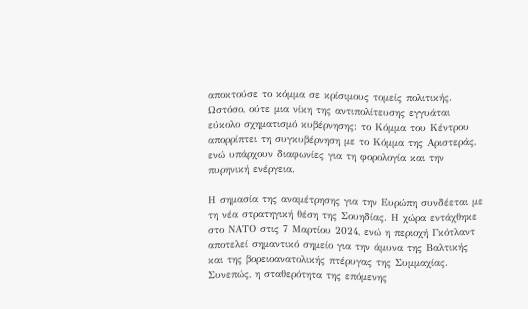αποκτούσε το κόμμα σε κρίσιμους τομείς πολιτικής. Ωστόσο, ούτε μια νίκη της αντιπολίτευσης εγγυάται εύκολο σχηματισμό κυβέρνησης: το Κόμμα του Κέντρου απορρίπτει τη συγκυβέρνηση με το Κόμμα της Αριστεράς, ενώ υπάρχουν διαφωνίες για τη φορολογία και την πυρηνική ενέργεια.

Η σημασία της αναμέτρησης για την Ευρώπη συνδέεται με τη νέα στρατηγική θέση της Σουηδίας. Η χώρα εντάχθηκε στο ΝΑΤΟ στις 7 Μαρτίου 2024, ενώ η περιοχή Γκότλαντ αποτελεί σημαντικό σημείο για την άμυνα της Βαλτικής και της βορειοανατολικής πτέρυγας της Συμμαχίας. Συνεπώς, η σταθερότητα της επόμενης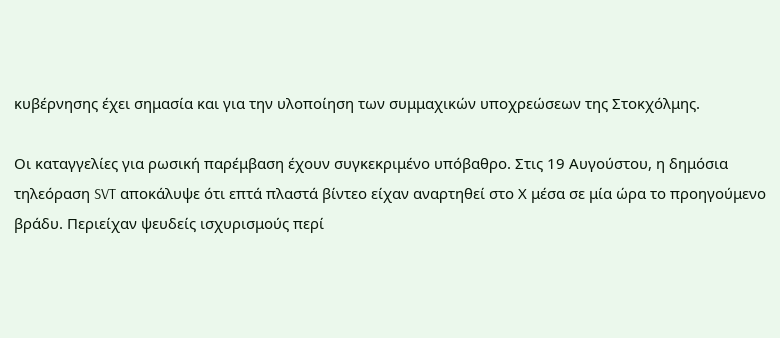κυβέρνησης έχει σημασία και για την υλοποίηση των συμμαχικών υποχρεώσεων της Στοκχόλμης.

Οι καταγγελίες για ρωσική παρέμβαση έχουν συγκεκριμένο υπόβαθρο. Στις 19 Αυγούστου, η δημόσια τηλεόραση SVT αποκάλυψε ότι επτά πλαστά βίντεο είχαν αναρτηθεί στο Χ μέσα σε μία ώρα το προηγούμενο βράδυ. Περιείχαν ψευδείς ισχυρισμούς περί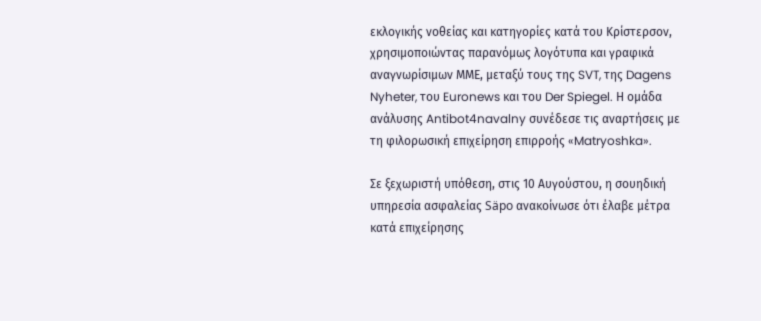εκλογικής νοθείας και κατηγορίες κατά του Κρίστερσον, χρησιμοποιώντας παρανόμως λογότυπα και γραφικά αναγνωρίσιμων ΜΜΕ, μεταξύ τους της SVT, της Dagens Nyheter, του Euronews και του Der Spiegel. Η ομάδα ανάλυσης Antibot4navalny συνέδεσε τις αναρτήσεις με τη φιλορωσική επιχείρηση επιρροής «Matryoshka».

Σε ξεχωριστή υπόθεση, στις 10 Αυγούστου, η σουηδική υπηρεσία ασφαλείας Säpo ανακοίνωσε ότι έλαβε μέτρα κατά επιχείρησης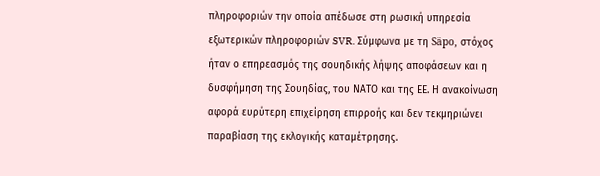πληροφοριών την οποία απέδωσε στη ρωσική υπηρεσία εξωτερικών πληροφοριών SVR. Σύμφωνα με τη Säpo, στόχος ήταν ο επηρεασμός της σουηδικής λήψης αποφάσεων και η δυσφήμηση της Σουηδίας, του ΝΑΤΟ και της ΕΕ. Η ανακοίνωση αφορά ευρύτερη επιχείρηση επιρροής και δεν τεκμηριώνει παραβίαση της εκλογικής καταμέτρησης.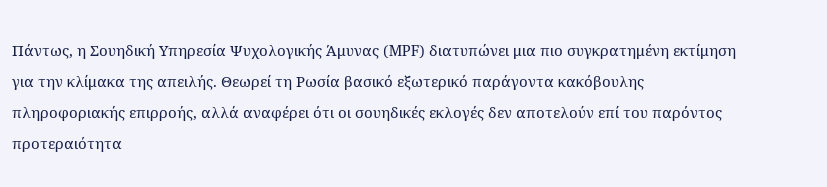Πάντως, η Σουηδική Υπηρεσία Ψυχολογικής Άμυνας (MPF) διατυπώνει μια πιο συγκρατημένη εκτίμηση για την κλίμακα της απειλής. Θεωρεί τη Ρωσία βασικό εξωτερικό παράγοντα κακόβουλης πληροφοριακής επιρροής, αλλά αναφέρει ότι οι σουηδικές εκλογές δεν αποτελούν επί του παρόντος προτεραιότητα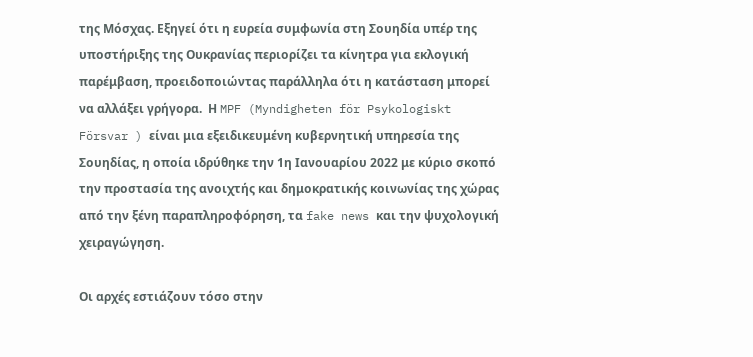της Μόσχας. Εξηγεί ότι η ευρεία συμφωνία στη Σουηδία υπέρ της υποστήριξης της Ουκρανίας περιορίζει τα κίνητρα για εκλογική παρέμβαση, προειδοποιώντας παράλληλα ότι η κατάσταση μπορεί να αλλάξει γρήγορα.  Η MPF (Myndigheten för Psykologiskt Försvar ) είναι μια εξειδικευμένη κυβερνητική υπηρεσία της Σουηδίας, η οποία ιδρύθηκε την 1η Ιανουαρίου 2022 με κύριο σκοπό την προστασία της ανοιχτής και δημοκρατικής κοινωνίας της χώρας από την ξένη παραπληροφόρηση, τα fake news και την ψυχολογική χειραγώγηση.

Οι αρχές εστιάζουν τόσο στην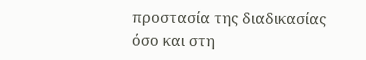προστασία της διαδικασίας όσο και στη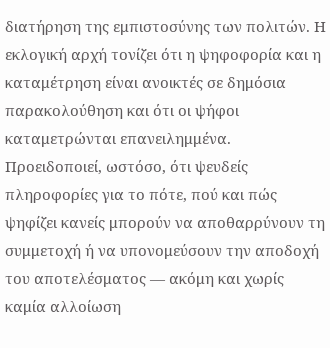διατήρηση της εμπιστοσύνης των πολιτών. Η εκλογική αρχή τονίζει ότι η ψηφοφορία και η καταμέτρηση είναι ανοικτές σε δημόσια παρακολούθηση και ότι οι ψήφοι καταμετρώνται επανειλημμένα. Προειδοποιεί, ωστόσο, ότι ψευδείς πληροφορίες για το πότε, πού και πώς ψηφίζει κανείς μπορούν να αποθαρρύνουν τη συμμετοχή ή να υπονομεύσουν την αποδοχή του αποτελέσματος — ακόμη και χωρίς καμία αλλοίωση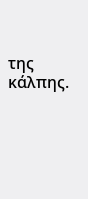της κάλπης.